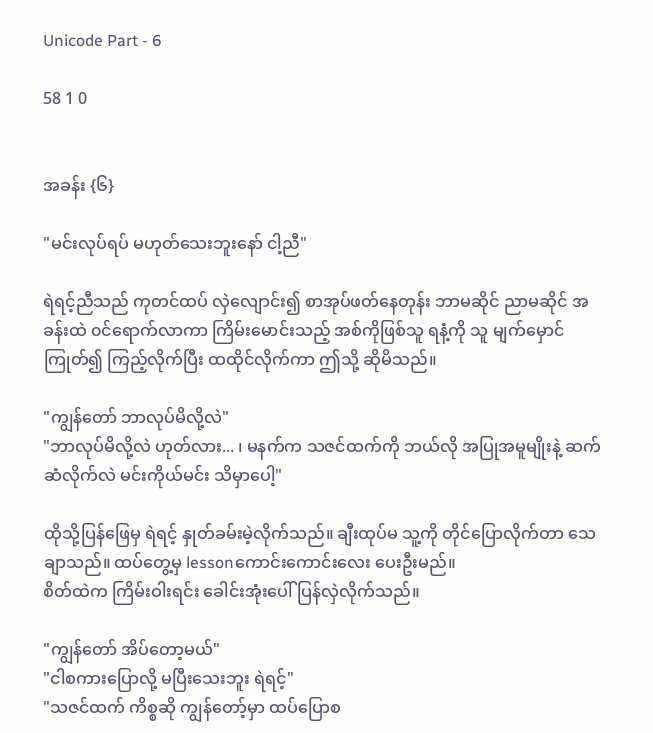Unicode Part - 6

58 1 0


အခန်း {၆}

"မင်းလုပ်ရပ် မဟုတ်သေးဘူးနော် ငါ့ညီ"

ရဲရင့်ညီသည် ကုတင်ထပ် လှဲလျောင်း၍ စာအုပ်ဖတ်နေတုန်း ဘာမဆိုင် ညာမဆိုင် အခန်းထဲ ၀င်ရောက်လာကာ ကြိမ်းမောင်းသည့် အစ်ကိုဖြစ်သူ ရနံ့ကို သူ မျက်မှောင်ကြုတ်၍ ကြည့်လိုက်ပြီး ထထိုင်လိုက်ကာ ဤသို့ ဆိုမိသည်။

"ကျွန်တော် ဘာလုပ်မိလို့လဲ"
"ဘာလုပ်မိလို့လဲ ဟုတ်လား... ၊ မနက်က သဇင်ထက်ကို ဘယ်လို အပြုအမူမျိုးနဲ့ ဆက်ဆံလိုက်လဲ မင်းကိုယ်မင်း သိမှာပေါ့"

ထိုသို့ပြန်ဖြေမှ ရဲရင့် နှုတ်ခမ်းမဲ့လိုက်သည်။ ချီးထုပ်မ သူ့ကို တိုင်ပြောလိုက်တာ သေချာသည်။ ထပ်တွေ့မှ lessonကောင်းကောင်းလေး ပေးဦးမည်။
စိတ်ထဲက ကြိမ်းဝါးရင်း ခေါင်းအုံးပေါ် ပြန်လှဲလိုက်သည်။

"ကျွန်တော် အိပ်တော့မယ်"
"ငါစကားပြောလို့ မပြီးသေးဘူး ရဲရင့်"
"သဇင်ထက် ကိစ္စဆို ကျွန်တော့်မှာ ထပ်ပြောစ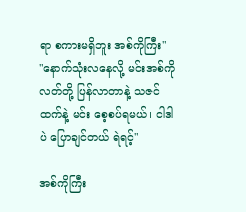ရာ စကားမရှိဘူး အစ်ကိုကြီး"
"နောက်သုံးလနေလို့ မင်းအစ်ကိုလတ်တို့ ပြန်လာတာနဲ့ သဇင်ထက်နဲ့ မင်း စေ့စပ်ရမယ်၊ ငါဒါပဲ ပြောချင်တယ် ရဲရင့်"

အစ်ကိုကြီး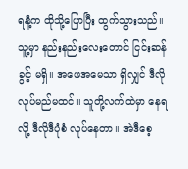ရနံ့က ထိုသို့ပြောပြီး ထွက်သွားသည်။ သူ့မှာ နည်းနည်းလေးတောင် ငြင်းဆန်ခွင့် မရှိ။ အဖေအမေသာ ရှိလျှင် ဒီလိုလုပ်မည်မထင်။ သူတို့လက်ထဲမှာ နေရလို့ ဒီလိုဒီပုံစံ လုပ်နေတာ။ အဲဒီစေ့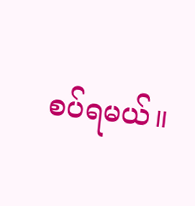စပ်ရမယ်။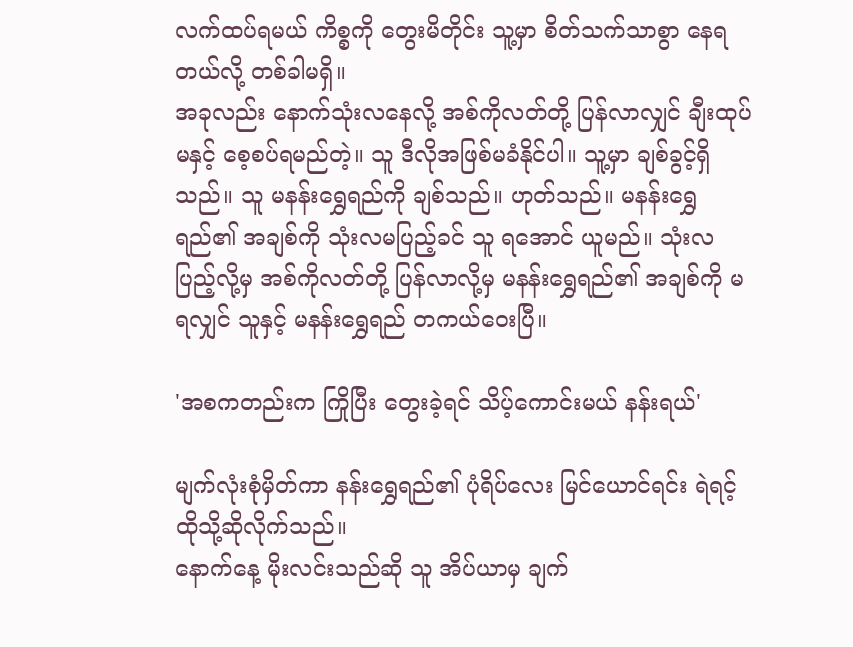လက်ထပ်ရမယ် ကိစ္စကို တွေးမိတိုင်း သူ့မှာ စိတ်သက်သာစွာ နေရတယ်လို့ တစ်ခါမရှိ။
အခုလည်း နောက်သုံးလနေလို့ အစ်ကိုလတ်တို့ ပြန်လာလျှင် ချီးထုပ်မနှင့် စေ့စပ်ရမည်တဲ့။ သူ ဒီလိုအဖြစ်မခံနိုင်ပါ။ သူ့မှာ ချစ်ခွင့်ရှိသည်။ သူ မနန်းရွှေရည်ကို ချစ်သည်။ ဟုတ်သည်။ မနန်းရွှေရည်၏ အချစ်ကို သုံးလမပြည့်ခင် သူ ရအောင် ယူမည်။ သုံးလပြည့်လို့မှ အစ်ကိုလတ်တို့ ပြန်လာလို့မှ မနန်းရွှေရည်၏ အချစ်ကို မရလျှင် သူနှင့် မနန်းရွှေရည် တကယ်ဝေးပြီ။

'အစကတည်းက ကြိုပြီး တွေးခဲ့ရင် သိပ့်ကောင်းမယ် နန်းရယ်'

မျက်လုံးစုံမှိတ်ကာ နန်းရွှေရည်၏ ပုံရိပ်လေး မြင်ယောင်ရင်း ရဲရင့် ထိုသို့ဆိုလိုက်သည်။
နောက်နေ့ မိုးလင်းသည်ဆို သူ အိပ်ယာမှ ချက်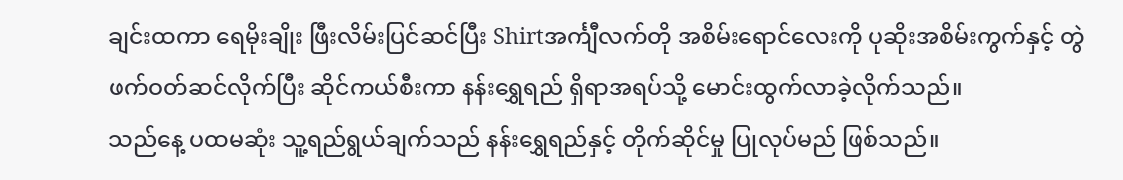ချင်းထကာ ရေမိုးချိုး ဖြီးလိမ်းပြင်ဆင်ပြီး Shirtအင်္ကျီလက်တို အစိမ်းရောင်လေးကို ပုဆိုးအစိမ်းကွက်နှင့် တွဲဖက်ဝတ်ဆင်လိုက်ပြီး ဆိုင်ကယ်စီးကာ နန်းရွှေရည် ရှိရာအရပ်သို့ မောင်းထွက်လာခဲ့လိုက်သည်။
သည်နေ့ ပထမဆုံး သူ့ရည်ရွယ်ချက်သည် နန်းရွှေရည်နှင့် တိုက်ဆိုင်မှု ပြုလုပ်မည် ဖြစ်သည်။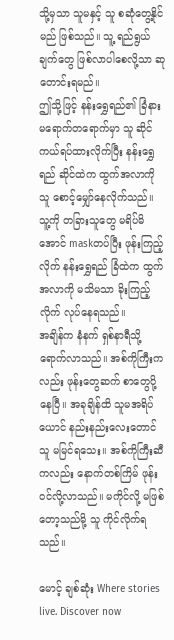သို့မှသာ သူမနှင့် သူ စဆုံတွေ့နိုင်မည် ဖြစ်သည်။ သူ့ ရည်ရွယ်ချက်တွေ ဖြစ်လာပါစေလို့သာ ဆုတောင်းရမည်။
ဤသို့ဖြင့် နန်းရွှေရည်၏ ခြံနားမရောက်တရောက်မှာ သူ ဆိုင်ကယ်ရပ်ထားလိုက်ပြီး နန်းရွှေရည် ဆိုင်ထဲက ထွက်အလာကို သူ စောင့်မျှော်နေလိုက်သည်။ သူ့ကို တခြားသူတွေ မရိပ်မိအောင် maskတပ်ပြီး ဖုန်းကြည့်လိုက် နန်းရွှေရည် ခြံထဲက ထွက်အလာကို မသိမသာ ခိုးကြည့်လိုက် လုပ်နေရသည်။
အချိန်က နံနက် ရှစ်နာရီသို့ ရောက်လာသည်။ အစ်ကိုကြီးကလည်း ဖုန်းတွေဆက် စာတွေပို့နေပြီ။ အခုချိန်ထိ သူမအရိပ်ယောင် နည်းနည်းလေးတောင် သူ မမြင်ရသေး။ အစ်ကိုကြီးဆီကလည်း နောက်တစ်ကြိမ် ဖုန်းဝင်လို့လာသည်။ မကိုင်လို့ မဖြစ်တော့သည်မို့ သူ ကိုင်လိုက်ရသည်။

မောင့် ချစ်ဆုံး Where stories live. Discover now